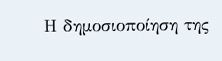Η δημοσιοποίηση της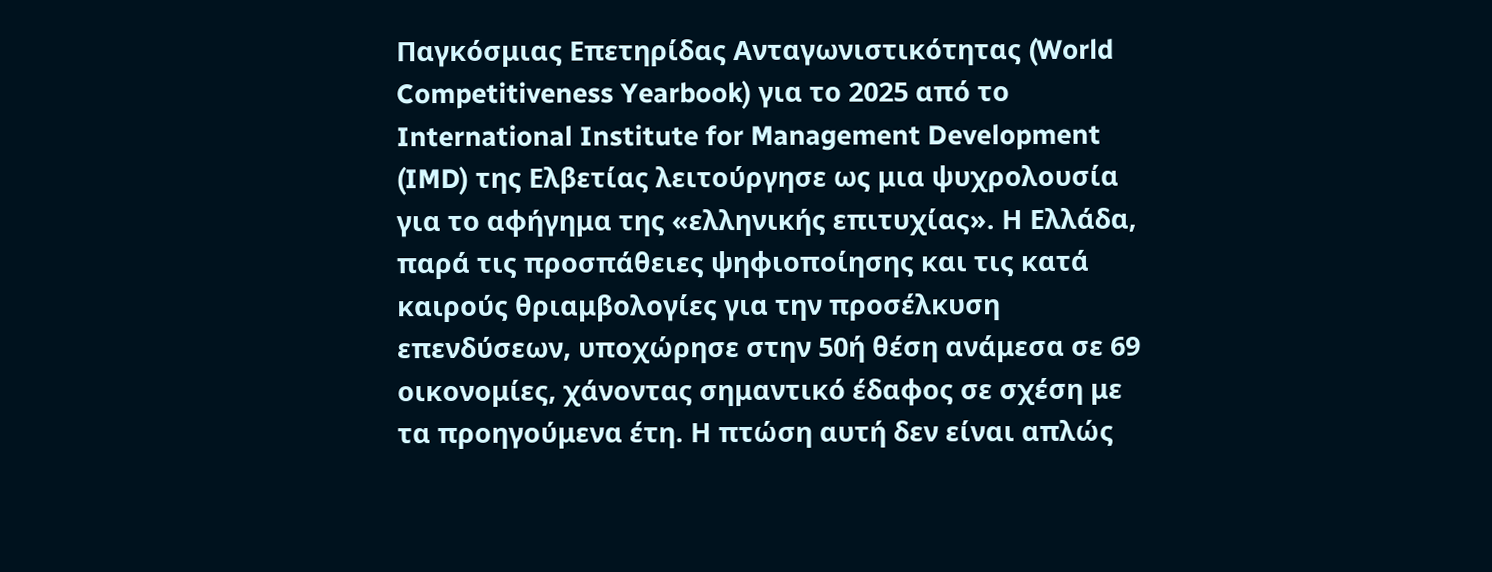Παγκόσμιας Επετηρίδας Ανταγωνιστικότητας (World Competitiveness Yearbook) για το 2025 από το International Institute for Management Development (IMD) της Ελβετίας λειτούργησε ως μια ψυχρολουσία για το αφήγημα της «ελληνικής επιτυχίας». Η Ελλάδα, παρά τις προσπάθειες ψηφιοποίησης και τις κατά καιρούς θριαμβολογίες για την προσέλκυση επενδύσεων, υποχώρησε στην 50ή θέση ανάμεσα σε 69 οικονομίες, χάνοντας σημαντικό έδαφος σε σχέση με τα προηγούμενα έτη. Η πτώση αυτή δεν είναι απλώς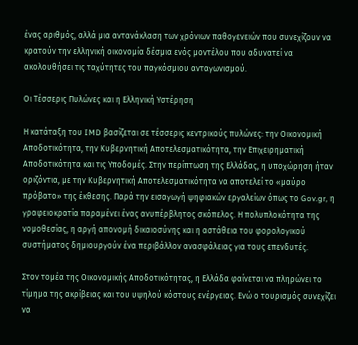ένας αριθμός, αλλά μια αντανάκλαση των χρόνιων παθογενειών που συνεχίζουν να κρατούν την ελληνική οικονομία δέσμια ενός μοντέλου που αδυνατεί να ακολουθήσει τις ταχύτητες του παγκόσμιου ανταγωνισμού.

Οι Τέσσερις Πυλώνες και η Ελληνική Υστέρηση

Η κατάταξη του IMD βασίζεται σε τέσσερις κεντρικούς πυλώνες: την Οικονομική Αποδοτικότητα, την Κυβερνητική Αποτελεσματικότητα, την Επιχειρηματική Αποδοτικότητα και τις Υποδομές. Στην περίπτωση της Ελλάδας, η υποχώρηση ήταν οριζόντια, με την Κυβερνητική Αποτελεσματικότητα να αποτελεί το «μαύρο πρόβατο» της έκθεσης. Παρά την εισαγωγή ψηφιακών εργαλείων όπως το Gov.gr, η γραφειοκρατία παραμένει ένας ανυπέρβλητος σκόπελος. Η πολυπλοκότητα της νομοθεσίας, η αργή απονομή δικαιοσύνης και η αστάθεια του φορολογικού συστήματος δημιουργούν ένα περιβάλλον ανασφάλειας για τους επενδυτές.

Στον τομέα της Οικονομικής Αποδοτικότητας, η Ελλάδα φαίνεται να πληρώνει το τίμημα της ακρίβειας και του υψηλού κόστους ενέργειας. Ενώ ο τουρισμός συνεχίζει να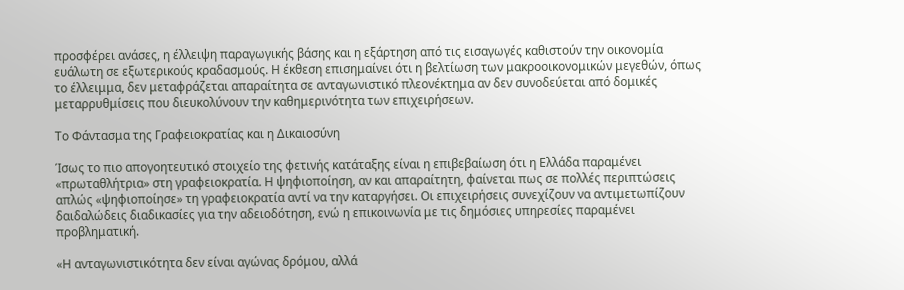προσφέρει ανάσες, η έλλειψη παραγωγικής βάσης και η εξάρτηση από τις εισαγωγές καθιστούν την οικονομία ευάλωτη σε εξωτερικούς κραδασμούς. Η έκθεση επισημαίνει ότι η βελτίωση των μακροοικονομικών μεγεθών, όπως το έλλειμμα, δεν μεταφράζεται απαραίτητα σε ανταγωνιστικό πλεονέκτημα αν δεν συνοδεύεται από δομικές μεταρρυθμίσεις που διευκολύνουν την καθημερινότητα των επιχειρήσεων.

Το Φάντασμα της Γραφειοκρατίας και η Δικαιοσύνη

Ίσως το πιο απογοητευτικό στοιχείο της φετινής κατάταξης είναι η επιβεβαίωση ότι η Ελλάδα παραμένει «πρωταθλήτρια» στη γραφειοκρατία. Η ψηφιοποίηση, αν και απαραίτητη, φαίνεται πως σε πολλές περιπτώσεις απλώς «ψηφιοποίησε» τη γραφειοκρατία αντί να την καταργήσει. Οι επιχειρήσεις συνεχίζουν να αντιμετωπίζουν δαιδαλώδεις διαδικασίες για την αδειοδότηση, ενώ η επικοινωνία με τις δημόσιες υπηρεσίες παραμένει προβληματική.

«Η ανταγωνιστικότητα δεν είναι αγώνας δρόμου, αλλά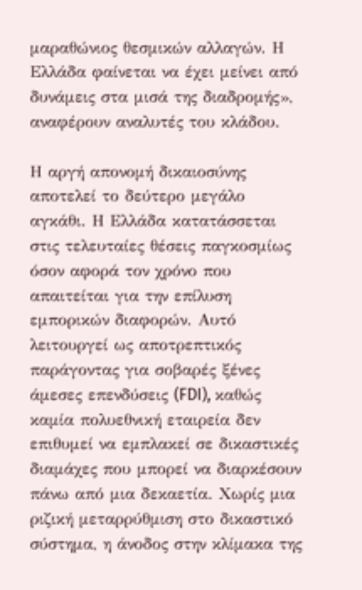μαραθώνιος θεσμικών αλλαγών. Η Ελλάδα φαίνεται να έχει μείνει από δυνάμεις στα μισά της διαδρομής», αναφέρουν αναλυτές του κλάδου.

Η αργή απονομή δικαιοσύνης αποτελεί το δεύτερο μεγάλο αγκάθι. Η Ελλάδα κατατάσσεται στις τελευταίες θέσεις παγκοσμίως όσον αφορά τον χρόνο που απαιτείται για την επίλυση εμπορικών διαφορών. Αυτό λειτουργεί ως αποτρεπτικός παράγοντας για σοβαρές ξένες άμεσες επενδύσεις (FDI), καθώς καμία πολυεθνική εταιρεία δεν επιθυμεί να εμπλακεί σε δικαστικές διαμάχες που μπορεί να διαρκέσουν πάνω από μια δεκαετία. Χωρίς μια ριζική μεταρρύθμιση στο δικαστικό σύστημα, η άνοδος στην κλίμακα της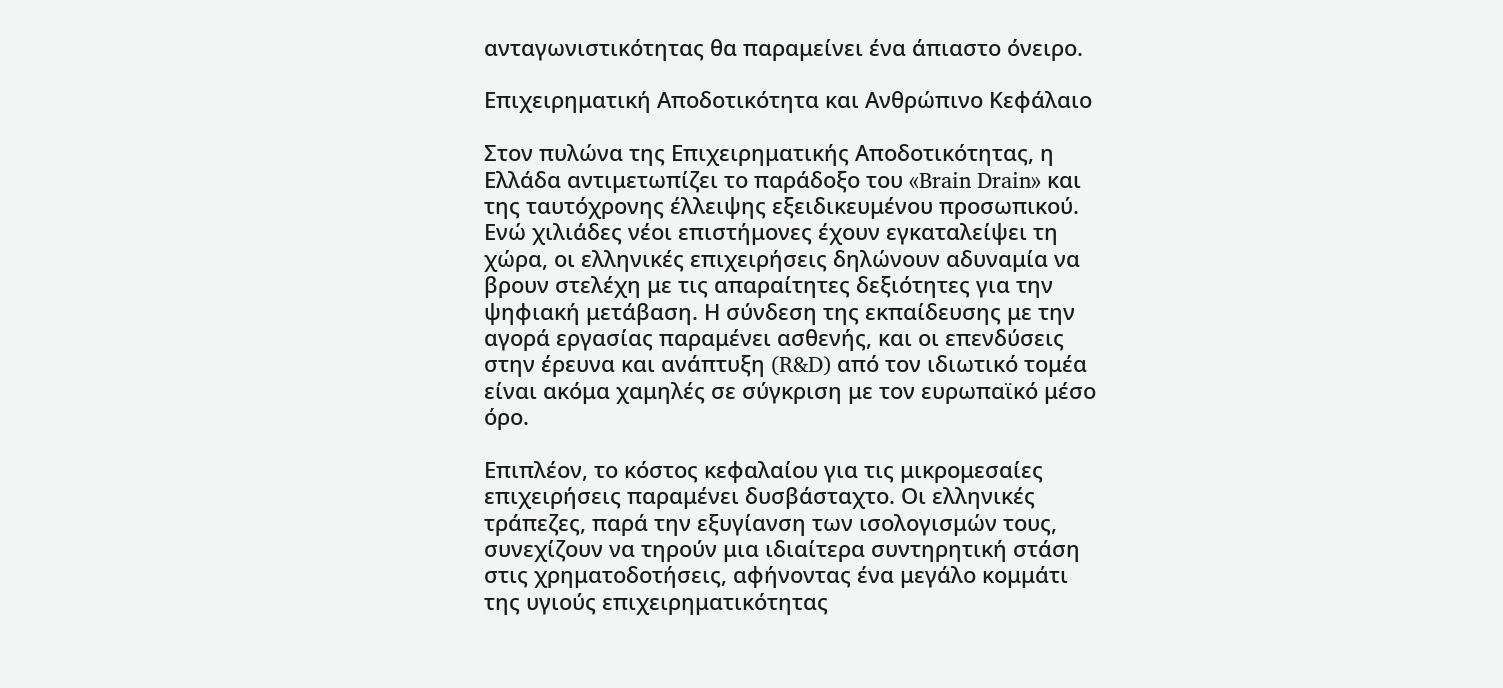ανταγωνιστικότητας θα παραμείνει ένα άπιαστο όνειρο.

Επιχειρηματική Αποδοτικότητα και Ανθρώπινο Κεφάλαιο

Στον πυλώνα της Επιχειρηματικής Αποδοτικότητας, η Ελλάδα αντιμετωπίζει το παράδοξο του «Brain Drain» και της ταυτόχρονης έλλειψης εξειδικευμένου προσωπικού. Ενώ χιλιάδες νέοι επιστήμονες έχουν εγκαταλείψει τη χώρα, οι ελληνικές επιχειρήσεις δηλώνουν αδυναμία να βρουν στελέχη με τις απαραίτητες δεξιότητες για την ψηφιακή μετάβαση. Η σύνδεση της εκπαίδευσης με την αγορά εργασίας παραμένει ασθενής, και οι επενδύσεις στην έρευνα και ανάπτυξη (R&D) από τον ιδιωτικό τομέα είναι ακόμα χαμηλές σε σύγκριση με τον ευρωπαϊκό μέσο όρο.

Επιπλέον, το κόστος κεφαλαίου για τις μικρομεσαίες επιχειρήσεις παραμένει δυσβάσταχτο. Οι ελληνικές τράπεζες, παρά την εξυγίανση των ισολογισμών τους, συνεχίζουν να τηρούν μια ιδιαίτερα συντηρητική στάση στις χρηματοδοτήσεις, αφήνοντας ένα μεγάλο κομμάτι της υγιούς επιχειρηματικότητας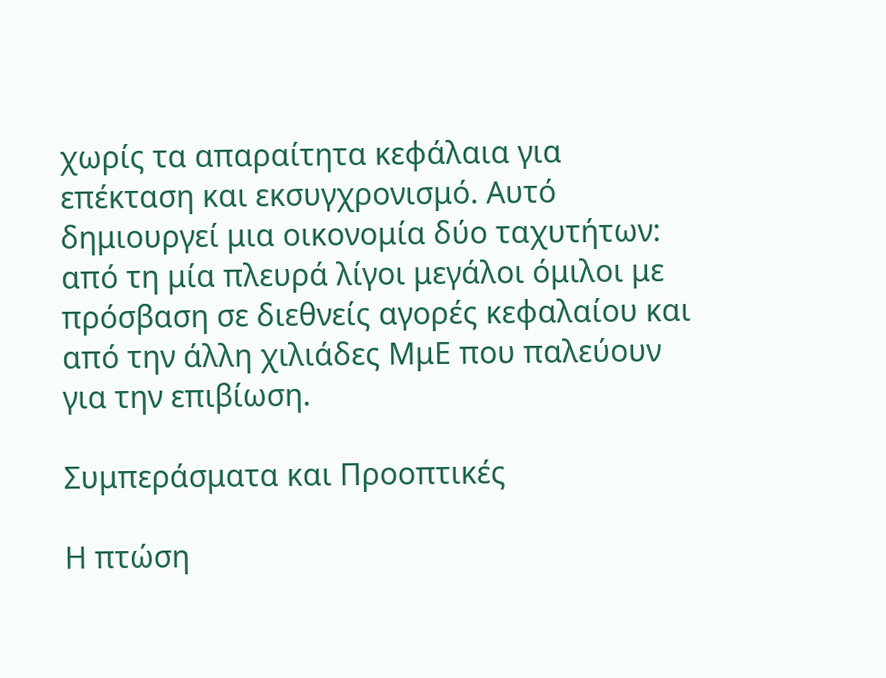χωρίς τα απαραίτητα κεφάλαια για επέκταση και εκσυγχρονισμό. Αυτό δημιουργεί μια οικονομία δύο ταχυτήτων: από τη μία πλευρά λίγοι μεγάλοι όμιλοι με πρόσβαση σε διεθνείς αγορές κεφαλαίου και από την άλλη χιλιάδες ΜμΕ που παλεύουν για την επιβίωση.

Συμπεράσματα και Προοπτικές

Η πτώση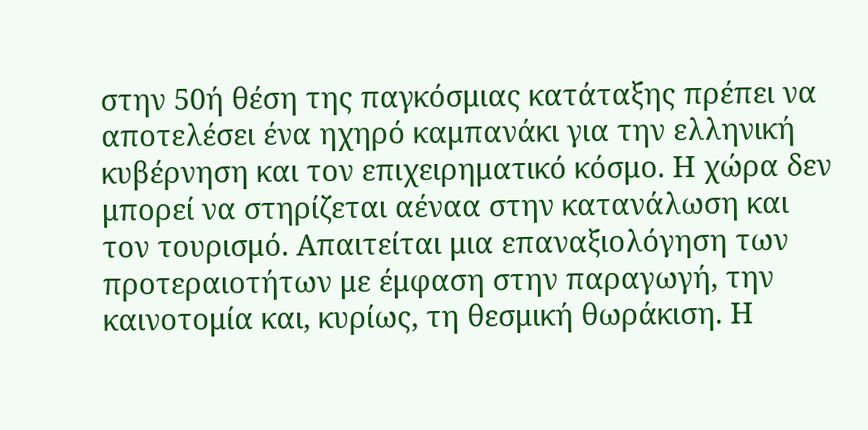στην 50ή θέση της παγκόσμιας κατάταξης πρέπει να αποτελέσει ένα ηχηρό καμπανάκι για την ελληνική κυβέρνηση και τον επιχειρηματικό κόσμο. Η χώρα δεν μπορεί να στηρίζεται αέναα στην κατανάλωση και τον τουρισμό. Απαιτείται μια επαναξιολόγηση των προτεραιοτήτων με έμφαση στην παραγωγή, την καινοτομία και, κυρίως, τη θεσμική θωράκιση. Η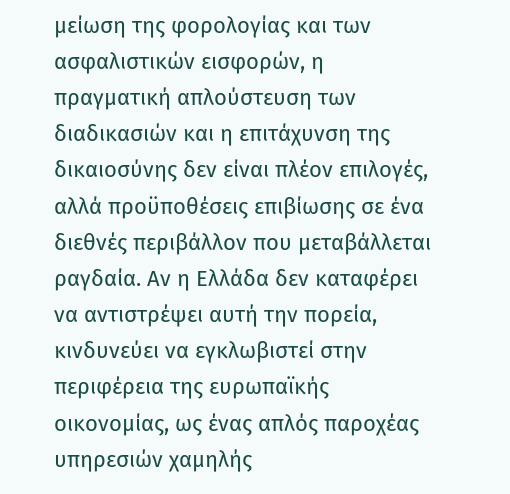μείωση της φορολογίας και των ασφαλιστικών εισφορών, η πραγματική απλούστευση των διαδικασιών και η επιτάχυνση της δικαιοσύνης δεν είναι πλέον επιλογές, αλλά προϋποθέσεις επιβίωσης σε ένα διεθνές περιβάλλον που μεταβάλλεται ραγδαία. Αν η Ελλάδα δεν καταφέρει να αντιστρέψει αυτή την πορεία, κινδυνεύει να εγκλωβιστεί στην περιφέρεια της ευρωπαϊκής οικονομίας, ως ένας απλός παροχέας υπηρεσιών χαμηλής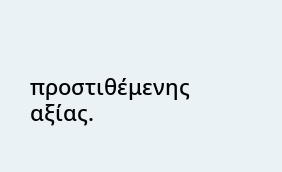προστιθέμενης αξίας.